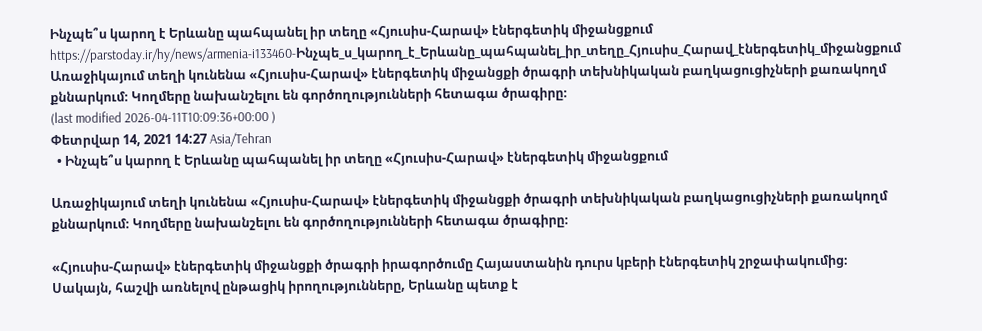Ինչպե՞ս կարող է Երևանը պահպանել իր տեղը «Հյուսիս-Հարավ» էներգետիկ միջանցքում
https://parstoday.ir/hy/news/armenia-i133460-Ինչպե_ս_կարող_է_Երևանը_պահպանել_իր_տեղը_Հյուսիս_Հարավ_էներգետիկ_միջանցքում
Առաջիկայում տեղի կունենա «Հյուսիս-Հարավ» էներգետիկ միջանցքի ծրագրի տեխնիկական բաղկացուցիչների քառակողմ քննարկում։ Կողմերը նախանշելու են գործողությունների հետագա ծրագիրը։
(last modified 2026-04-11T10:09:36+00:00 )
Փետրվար 14, 2021 14:27 Asia/Tehran
  • Ինչպե՞ս կարող է Երևանը պահպանել իր տեղը «Հյուսիս-Հարավ» էներգետիկ միջանցքում

Առաջիկայում տեղի կունենա «Հյուսիս-Հարավ» էներգետիկ միջանցքի ծրագրի տեխնիկական բաղկացուցիչների քառակողմ քննարկում։ Կողմերը նախանշելու են գործողությունների հետագա ծրագիրը։

«Հյուսիս-Հարավ» էներգետիկ միջանցքի ծրագրի իրագործումը Հայաստանին դուրս կբերի էներգետիկ շրջափակումից։ Սակայն, հաշվի առնելով ընթացիկ իրողությունները, Երևանը պետք է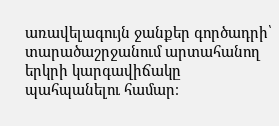առավելագույն ջանքեր գործադրի՝ տարածաշրջանում արտահանող երկրի կարգավիճակը պահպանելու համար։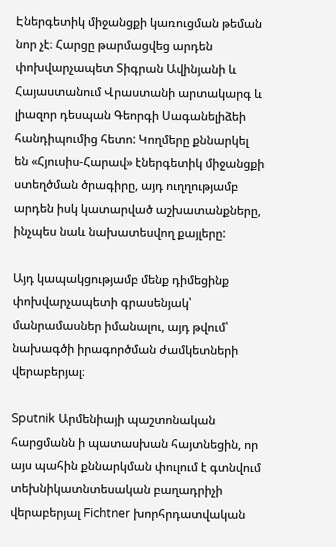Էներգետիկ միջանցքի կառուցման թեման նոր չէ։ Հարցը թարմացվեց արդեն փոխվարչապետ Տիգրան Ավինյանի և Հայաստանում Վրաստանի արտակարգ և լիազոր դեսպան Գեորգի Սագանելիձեի հանդիպումից հետո: Կողմերը քննարկել են «Հյուսիս-Հարավ» էներգետիկ միջանցքի ստեղծման ծրագիրը, այդ ուղղությամբ արդեն իսկ կատարված աշխատանքները, ինչպես նաև նախատեսվող քայլերը:

Այդ կապակցությամբ մենք դիմեցինք փոխվարչապետի գրասենյակ՝ մանրամասներ իմանալու, այդ թվում՝ նախագծի իրագործման ժամկետների վերաբերյալ։

Sputnik Արմենիայի պաշտոնական հարցմանն ի պատասխան հայտնեցին, որ այս պահին քննարկման փուլում է գտնվում տեխնիկատնտեսական բաղադրիչի վերաբերյալ Fichtner խորհրդատվական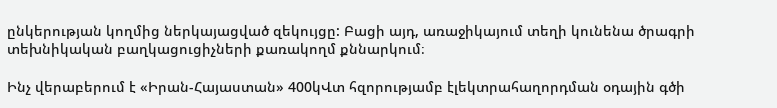ընկերության կողմից ներկայացված զեկույցը: Բացի այդ, առաջիկայում տեղի կունենա ծրագրի տեխնիկական բաղկացուցիչների քառակողմ քննարկում։

Ինչ վերաբերում է «Իրան-Հայաստան» 400կՎտ հզորությամբ էլեկտրահաղորդման օդային գծի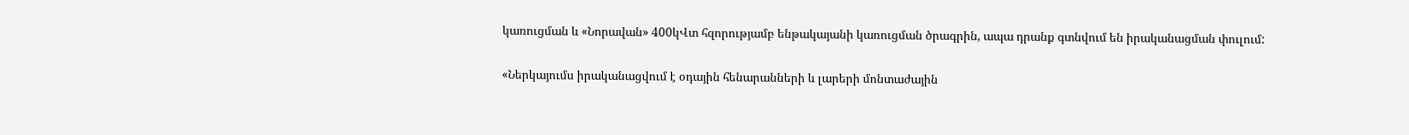կառուցման և «Նորավան» 400կՎտ հզորությամբ ենթակայանի կառուցման ծրագրին, ապա դրանք գտնվում են իրականացման փուլում:

«Ներկայումս իրականացվում է օդային հենարանների և լարերի մոնտաժային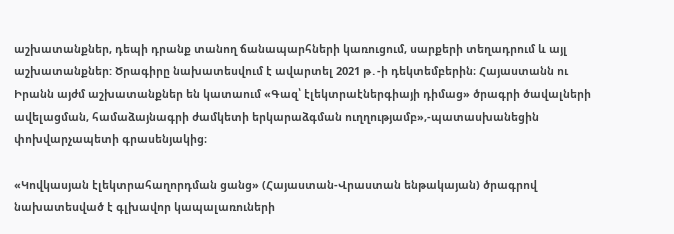աշխատանքներ, դեպի դրանք տանող ճանապարհների կառուցում, սարքերի տեղադրում և այլ աշխատանքներ: Ծրագիրը նախատեսվում է ավարտել 2021 թ․-ի դեկտեմբերին։ Հայաստանն ու Իրանն այժմ աշխատանքներ են կատաում «Գազ՝ էլեկտրաէներգիայի դիմաց» ծրագրի ծավալների ավելացման, համաձայնագրի ժամկետի երկարաձգման ուղղությամբ»,-պատասխանեցին փոխվարչապետի գրասենյակից։

«Կովկասյան էլեկտրահաղորդման ցանց» (Հայաստան-Վրաստան ենթակայան) ծրագրով նախատեսված է գլխավոր կապալառուների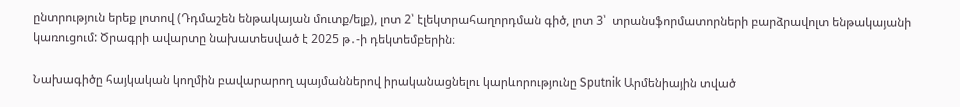ընտրություն երեք լոտով (Դդմաշեն ենթակայան մուտք/ելք), լոտ 2՝ էլեկտրահաղորդման գիծ, լոտ 3՝  տրանսֆորմատորների բարձրավոլտ ենթակայանի կառուցում: Ծրագրի ավարտը նախատեսված է 2025 թ․-ի դեկտեմբերին։

Նախագիծը հայկական կողմին բավարարող պայմաններով իրականացնելու կարևորությունը Sputnik Արմենիային տված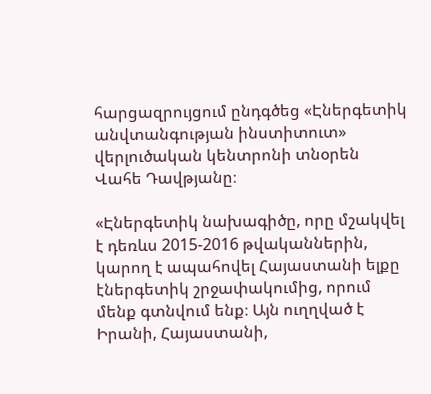հարցազրույցում ընդգծեց «Էներգետիկ անվտանգության ինստիտուտ» վերլուծական կենտրոնի տնօրեն Վահե Դավթյանը։

«Էներգետիկ նախագիծը, որը մշակվել է դեռևս 2015-2016 թվականներին, կարող է ապահովել Հայաստանի ելքը էներգետիկ շրջափակումից, որում մենք գտնվում ենք։ Այն ուղղված է Իրանի, Հայաստանի,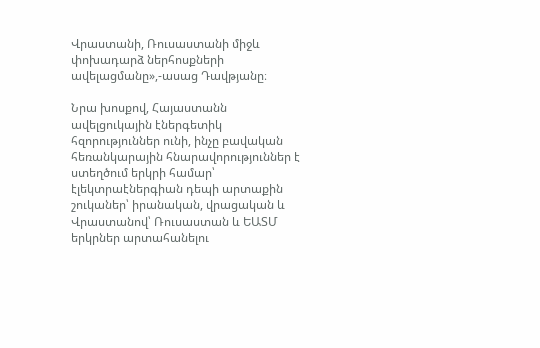Վրաստանի, Ռուսաստանի միջև փոխադարձ ներհոսքների ավելացմանը»,-ասաց Դավթյանը։

Նրա խոսքով, Հայաստանն ավելցուկային էներգետիկ հզորություններ ունի, ինչը բավական հեռանկարային հնարավորություններ է ստեղծում երկրի համար՝ էլեկտրաէներգիան դեպի արտաքին շուկաներ՝ իրանական, վրացական և Վրաստանով՝ Ռուսաստան և ԵԱՏՄ երկրներ արտահանելու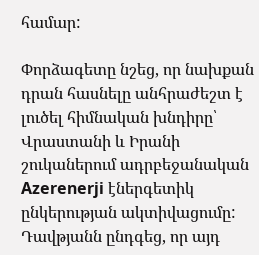համար:

Փորձագետը նշեց, որ նախքան դրան հասնելը անհրաժեշտ է լուծել հիմնական խնդիրը՝ Վրաստանի և Իրանի շուկաներում ադրբեջանական Azerenerji էներգետիկ ընկերության ակտիվացումը: Դավթյանն ընդգեց, որ այդ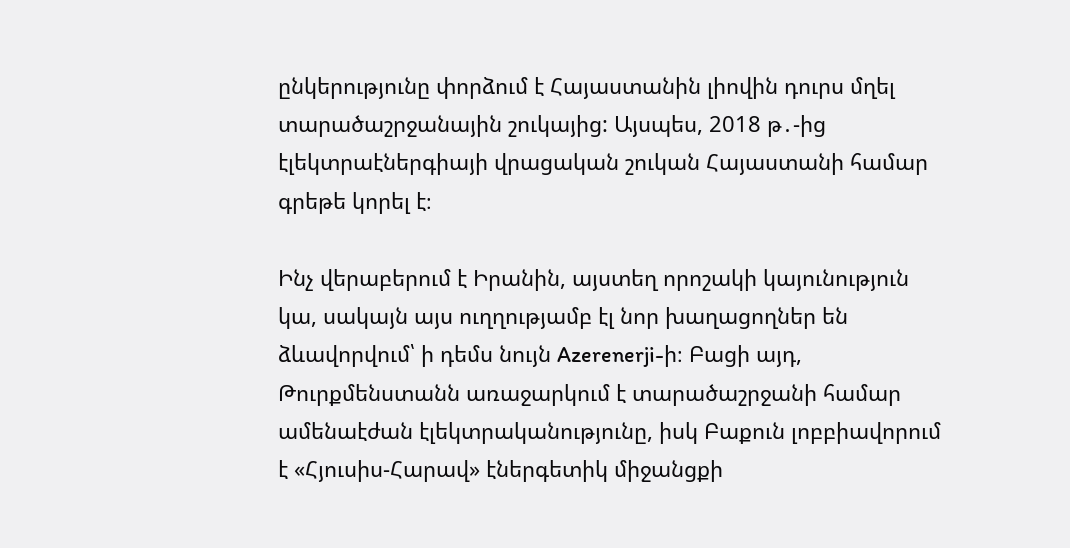ընկերությունը փորձում է Հայաստանին լիովին դուրս մղել տարածաշրջանային շուկայից: Այսպես, 2018 թ․-ից էլեկտրաէներգիայի վրացական շուկան Հայաստանի համար գրեթե կորել է։

Ինչ վերաբերում է Իրանին, այստեղ որոշակի կայունություն կա, սակայն այս ուղղությամբ էլ նոր խաղացողներ են ձևավորվում՝ ի դեմս նույն Azerenerji-ի։ Բացի այդ, Թուրքմենստանն առաջարկում է տարածաշրջանի համար ամենաէժան էլեկտրականությունը, իսկ Բաքուն լոբբիավորում է «Հյուսիս-Հարավ» էներգետիկ միջանցքի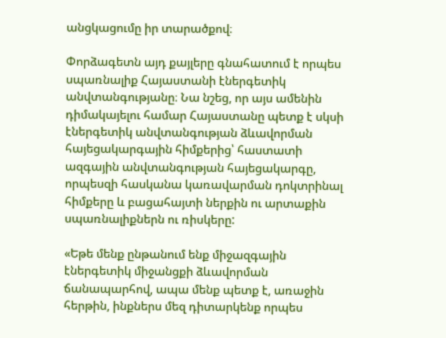անցկացումը իր տարածքով։

Փորձագետն այդ քայլերը գնահատում է որպես սպառնալիք Հայաստանի էներգետիկ անվտանգությանը։ Նա նշեց, որ այս ամենին դիմակայելու համար Հայաստանը պետք է սկսի էներգետիկ անվտանգության ձևավորման հայեցակարգային հիմքերից՝ հաստատի ազգային անվտանգության հայեցակարգը, որպեսզի հասկանա կառավարման դոկտրինալ հիմքերը և բացահայտի ներքին ու արտաքին սպառնալիքներն ու ռիսկերը:

«Եթե մենք ընթանում ենք միջազգային էներգետիկ միջանցքի ձևավորման ճանապարհով, ապա մենք պետք է, առաջին հերթին, ինքներս մեզ դիտարկենք որպես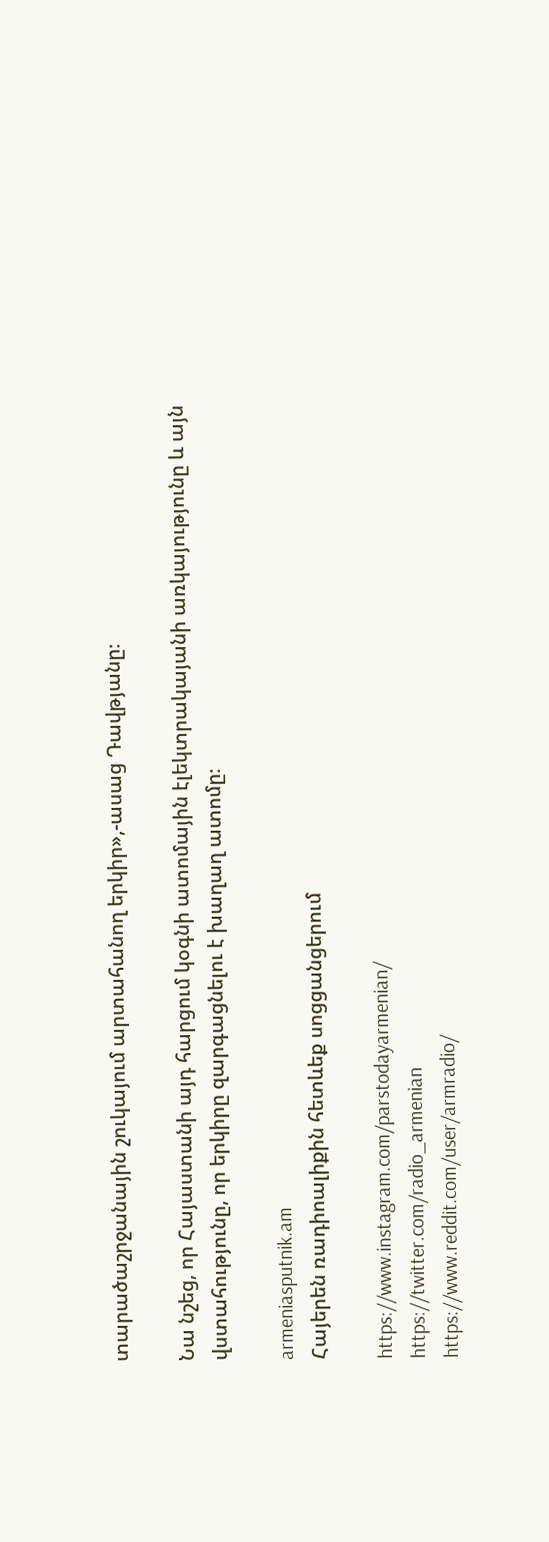տարածաշրջանային շուկայում արտահանող երկիր»,-ասաց Դավթյանը։

Նա նշեց, որ Հայաստանի այդ հարցում կօգնի ատոմային էլեկտրակայանի առկայությունը և այն վստահությունը, որ երկիրը զարգացնելու է խաղաղ ատոմը։

armeniasputnik.am
Հայերեն ռադիոալիքին հետևեք սոցցանցերում

https://www.instagram.com/parstodayarmenian/
https://twitter.com/radio_armenian
https://www.reddit.com/user/armradio/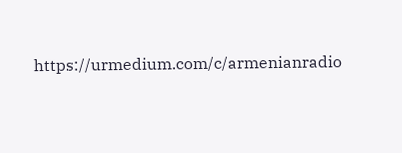https://urmedium.com/c/armenianradio